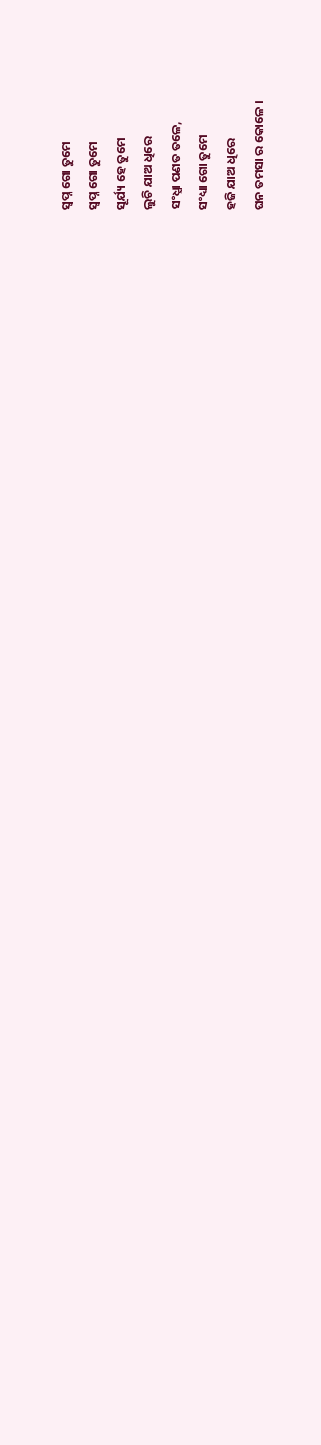ସ୍ବପ୍ନ ଗୋ ତୁମେ
ସ୍ବପ୍ନ ଗୋ ତୁମେ
ସୂର୍ଯ୍ୟ ହେ ତୁମେ
ଲୁଚି ଯାଅ ଧିରେ
ସଂଧ୍ଯା ପଣତ ତଳେ,
ସଂଧ୍ୟା ଗୋ ତୁମେ
ହଜି ଯାଅ ଧିରେ
ଘନ ତମସା ର କୋଳେ ।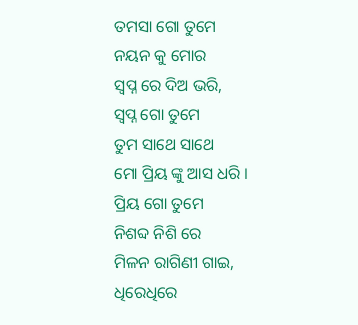ତମସା ଗୋ ତୁମେ
ନୟନ କୁ ମୋର
ସ୍ବପ୍ନ ରେ ଦିଅ ଭରି,
ସ୍ବପ୍ନ ଗୋ ତୁମେ
ତୁମ ସାଥେ ସାଥେ
ମୋ ପ୍ରିୟ ଙ୍କୁ ଆସ ଧରି ।
ପ୍ରିୟ ଗୋ ତୁମେ
ନିଶବ୍ଦ ନିଶି ରେ
ମିଳନ ରାଗିଣୀ ଗାଇ,
ଧିରେଧିରେ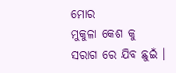ମୋର
ମୁକୁଳା କେଶ କୁ
ସରାଗ ରେ ଯିବ ଛୁଇଁ ।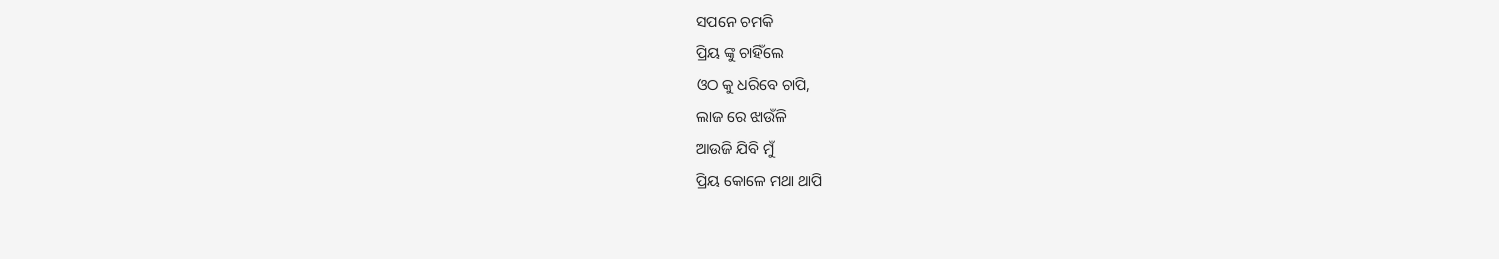ସପନେ ଚମକି
ପ୍ରିୟ ଙ୍କୁ ଚାହିଁଲେ
ଓଠ କୁ ଧରିବେ ଚାପି,
ଲାଜ ରେ ଝାଉଁଳି
ଆଉଜି ଯିବି ମୁଁ
ପ୍ରିୟ କୋଳେ ମଥା ଥାପି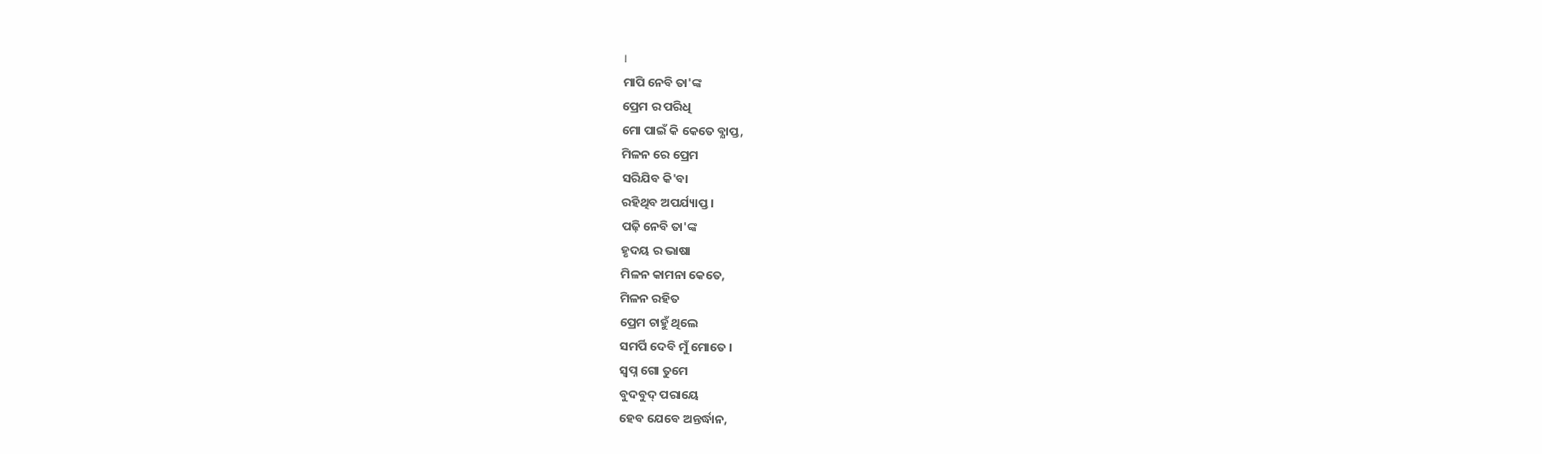।
ମାପି ନେବି ତା'ଙ୍କ
ପ୍ରେମ ର ପରିଧି
ମୋ ପାଇଁ କି କେତେ ବ୍ଯାପ୍ତ,
ମିଳନ ରେ ପ୍ରେମ
ସରିଯିବ କି'ବା
ରହିଥିବ ଅପର୍ଯ୍ୟାପ୍ତ ।
ପଢ଼ି ନେବି ତା'ଙ୍କ
ହୃଦୟ ର ଭାଷା
ମିଳନ କାମନା କେତେ,
ମିଳନ ରହିତ
ପ୍ରେମ ଚାହୁଁ ଥିଲେ
ସମର୍ପି ଦେବି ମୁଁ ମୋତେ ।
ସ୍ବପ୍ନ ଗୋ ତୁମେ
ବୁଦବୁଦ୍ ପରାୟେ
ହେବ ଯେବେ ଅନ୍ତର୍ଦ୍ଧାନ,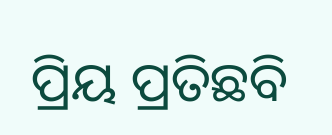ପ୍ରିୟ ପ୍ରତିଛବି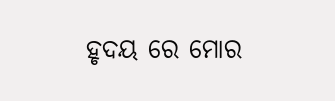ହୃଦୟ ରେ ମୋର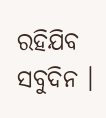ରହିଯିବ ସବୁଦିନ ।